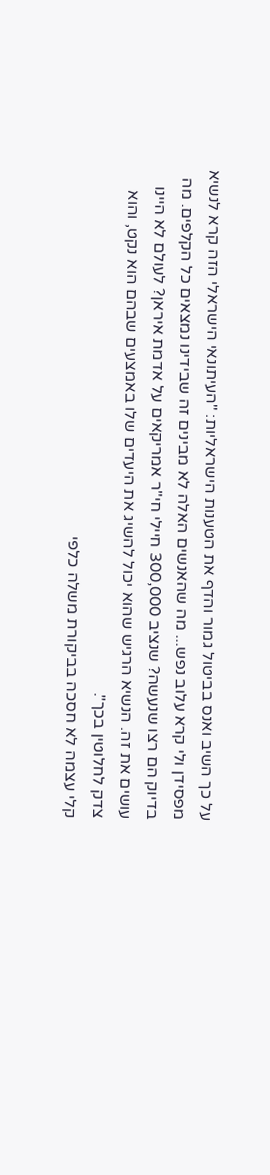על כך השיב ואנס בביטול גמור והדף את הטענות הישראליות: "העיתונאי הישראלי הזה קרא לנשיא מפסידן ולי קרא עלוב נפש... מה שהאנשים האלה לא מבינים זה שבידינו נמצאים כל הקלפים. מה בדיוק הם רצו שנעשה? שנציב 300,000 חיילי חי"ר אמריקאים על אדמת איראן? לעולם לא היינו עושים את זה. הנשיא הרגיש שהוא יכול להשיג את היעדים שלו באמצעים שבהם הוא נקט, והוא צדק לחלוטין בכך".
קלי עצמה לא חסכה בביקורת משלה כלפי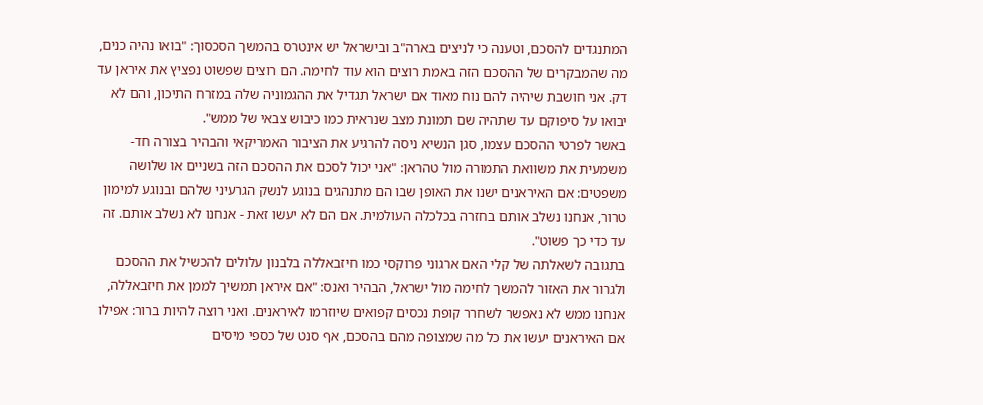המתנגדים להסכם, וטענה כי לניצים בארה"ב ובישראל יש אינטרס בהמשך הסכסוך: "בואו נהיה כנים, מה שהמבקרים של ההסכם הזה באמת רוצים הוא עוד לחימה. הם רוצים שפשוט נפציץ את איראן עד דק. אני חושבת שיהיה להם נוח מאוד אם ישראל תגדיל את ההגמוניה שלה במזרח התיכון, והם לא יבואו על סיפוקם עד שתהיה שם תמונת מצב שנראית כמו כיבוש צבאי של ממש".
באשר לפרטי ההסכם עצמו, סגן הנשיא ניסה להרגיע את הציבור האמריקאי והבהיר בצורה חד-משמעית את משוואת התמורה מול טהראן: "אני יכול לסכם את ההסכם הזה בשניים או שלושה משפטים: אם האיראנים ישנו את האופן שבו הם מתנהגים בנוגע לנשק הגרעיני שלהם ובנוגע למימון טרור, אנחנו נשלב אותם בחזרה בכלכלה העולמית. אם הם לא יעשו זאת - אנחנו לא נשלב אותם. זה עד כדי כך פשוט".
בתגובה לשאלתה של קלי האם ארגוני פרוקסי כמו חיזבאללה בלבנון עלולים להכשיל את ההסכם ולגרור את האזור להמשך לחימה מול ישראל, הבהיר ואנס: "אם איראן תמשיך לממן את חיזבאללה, אנחנו ממש לא נאפשר לשחרר קופת נכסים קפואים שיוזרמו לאיראנים. ואני רוצה להיות ברור: אפילו אם האיראנים יעשו את כל מה שמצופה מהם בהסכם, אף סנט של כספי מיסים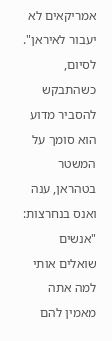אמריקאים לא יעבור לאיראן".
לסיום, כשהתבקש להסביר מדוע הוא סומך על המשטר בטהראן, ענה ואנס בנחרצות: "אנשים שואלים אותי למה אתה מאמין להם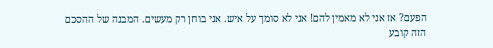הפעם? אז אני לא מאמין להם! אני לא סומך על איש. אני בוחן רק מעשים. המבנה של ההסכם הזה קובע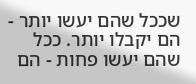שככל שהם יעשו יותר - הם יקבלו יותר. ככל שהם יעשו פחות - הם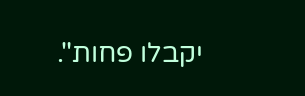יקבלו פחות".